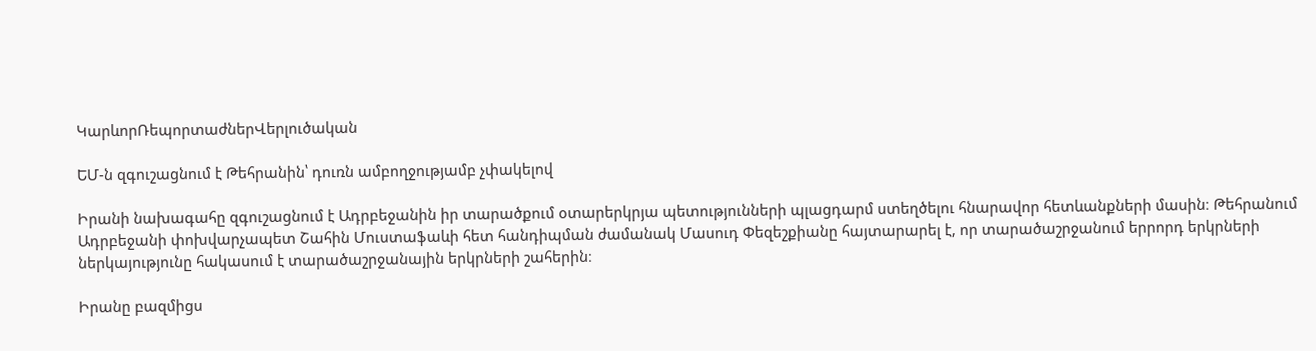ԿարևորՌեպորտաժներՎերլուծական

ԵՄ-ն զգուշացնում է Թեհրանին՝ դուռն ամբողջությամբ չփակելով

Իրանի նախագահը զգուշացնում է Ադրբեջանին իր տարածքում օտարերկրյա պետությունների պլացդարմ ստեղծելու հնարավոր հետևանքների մասին։ Թեհրանում Ադրբեջանի փոխվարչապետ Շահին Մուստաֆաևի հետ հանդիպման ժամանակ Մասուդ Փեզեշքիանը հայտարարել է, որ տարածաշրջանում երրորդ երկրների ներկայությունը հակասում է տարածաշրջանային երկրների շահերին։

Իրանը բազմիցս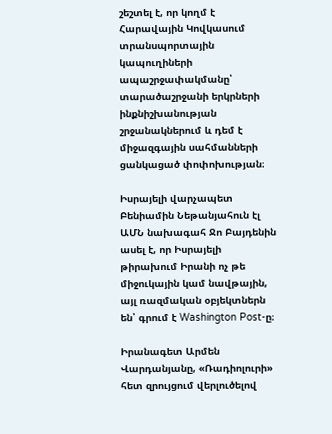շեշտել է, որ կողմ է Հարավային Կովկասում տրանսպորտային կապուղիների ապաշրջափակմանը՝ տարածաշրջանի երկրների ինքնիշխանության շրջանակներում և դեմ է միջազգային սահմանների ցանկացած փոփոխության։

Իսրայելի վարչապետ Բենիամին Նեթանյահուն էլ ԱՄՆ նախագահ Ջո Բայդենին ասել է, որ Իսրայելի թիրախում Իրանի ոչ թե միջուկային կամ նավթային, այլ ռազմական օբյեկտներն են՝ գրում է Washington Post-ը։

Իրանագետ Արմեն Վարդանյանը, «Ռադիոլուրի» հետ զրույցում վերլուծելով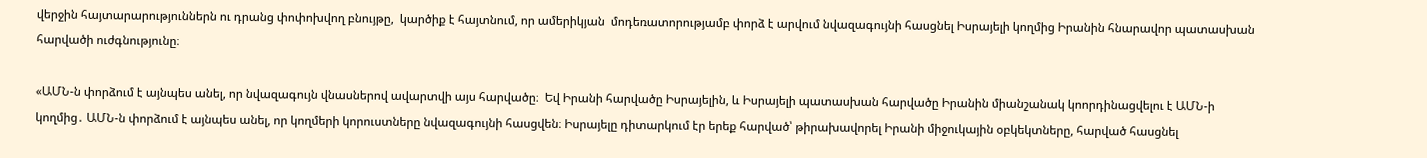վերջին հայտարարություններն ու դրանց փոփոխվող բնույթը,  կարծիք է հայտնում, որ ամերիկյան  մոդեռատորությամբ փորձ է արվում նվազագույնի հասցնել Իսրայելի կողմից Իրանին հնարավոր պատասխան հարվածի ուժգնությունը։

«ԱՄՆ-ն փորձում է այնպես անել, որ նվազագույն վնասներով ավարտվի այս հարվածը։  Եվ Իրանի հարվածը Իսրայելին, և Իսրայելի պատասխան հարվածը Իրանին միանշանակ կոորդինացվելու է ԱՄՆ-ի կողմից․ ԱՄՆ-ն փորձում է այնպես անել, որ կողմերի կորուստները նվազագույնի հասցվեն։ Իսրայելը դիտարկում էր երեք հարված՝ թիրախավորել Իրանի միջուկային օբկեկտները, հարված հասցնել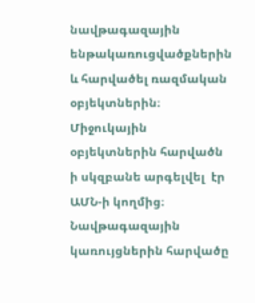նավթագազային ենթակառուցվածքներին և հարվածել ռազմական օբյեկտներին։ Միջուկային օբյեկտներին հարվածն ի սկզբանե արգելվել  էր ԱՄՆ-ի կողմից։ Նավթագազային կառույցներին հարվածը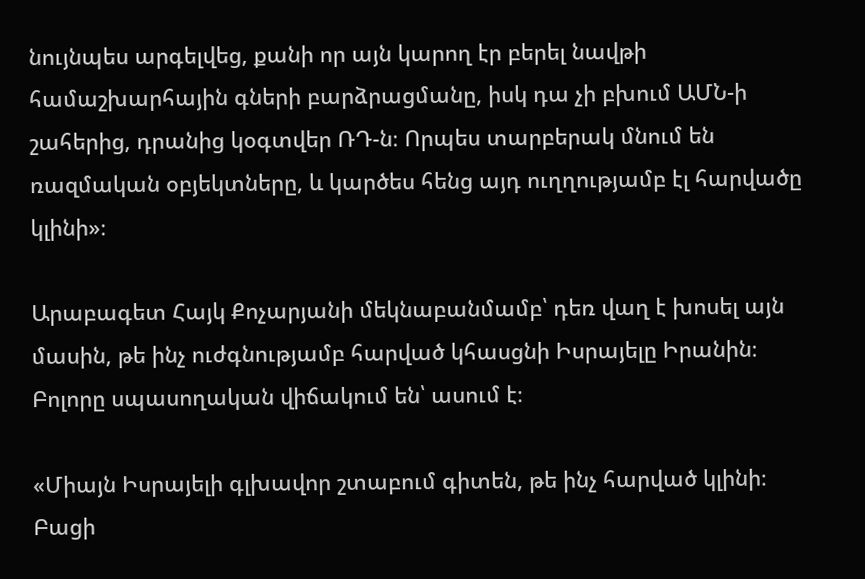նույնպես արգելվեց, քանի որ այն կարող էր բերել նավթի համաշխարհային գների բարձրացմանը, իսկ դա չի բխում ԱՄՆ-ի շահերից, դրանից կօգտվեր ՌԴ-ն։ Որպես տարբերակ մնում են ռազմական օբյեկտները, և կարծես հենց այդ ուղղությամբ էլ հարվածը կլինի»։

Արաբագետ Հայկ Քոչարյանի մեկնաբանմամբ՝ դեռ վաղ է խոսել այն մասին, թե ինչ ուժգնությամբ հարված կհասցնի Իսրայելը Իրանին։ Բոլորը սպասողական վիճակում են՝ ասում է։

«Միայն Իսրայելի գլխավոր շտաբում գիտեն, թե ինչ հարված կլինի։ Բացի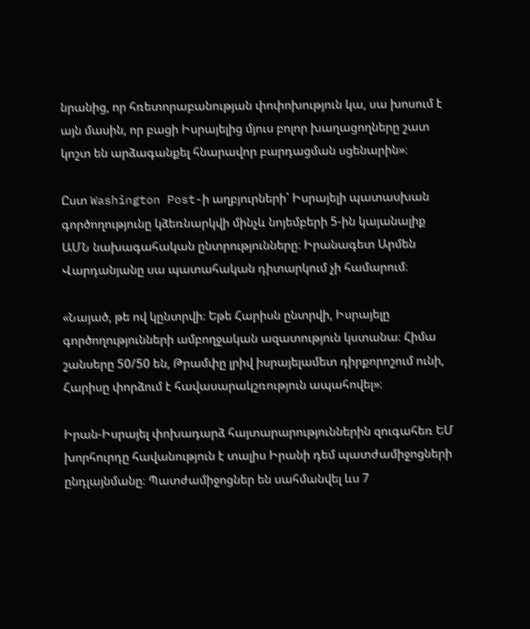նրանից, որ հռետորաբանության փոփոխություն կա, սա խոսում է այն մասին, որ բացի Իսրայելից մյուս բոլոր խաղացողները շատ կոշտ են արձագանքել հնարավոր բարդացման սցենարին»։

Ըստ Washington Post-ի աղբյուրների՝ Իսրայելի պատասխան գործողությունը կձեռնարկվի մինչև նոյեմբերի 5-ին կայանալիք ԱՄՆ նախագահական ընտրությունները։ Իրանագետ Արմեն Վարդանյանը սա պատահական դիտարկում չի համարում։

«Նայած, թե ով կընտրվի։ Եթե Հարիսն ընտրվի, Իսրայելը գործողությունների ամբողջական ազատություն կստանա։ Հիմա շանսերը 50/50 են, Թրամփը լրիվ իսրայելամետ դիրքորոշում ունի, Հարիսը փորձում է հավասարակշռություն ապահովել»։

Իրան-Իսրայել փոխադարձ հայտարարություններին զուգահեռ ԵՄ խորհուրդը հավանություն է տալիս Իրանի դեմ պատժամիջոցների ընդլայնմանը։ Պատժամիջոցներ են սահմանվել ևս 7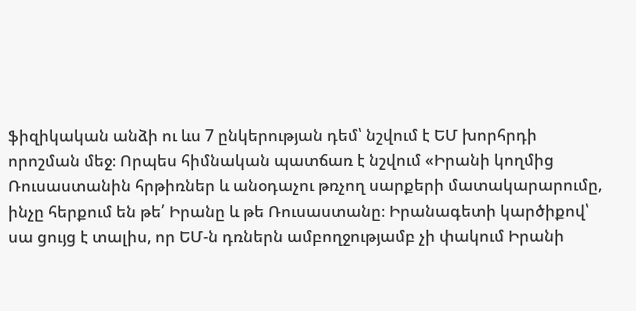ֆիզիկական անձի ու ևս 7 ընկերության դեմ՝ նշվում է ԵՄ խորհրդի որոշման մեջ։ Որպես հիմնական պատճառ է նշվում «Իրանի կողմից Ռուսաստանին հրթիռներ և անօդաչու թռչող սարքերի մատակարարումը, ինչը հերքում են թե՛ Իրանը և թե Ռուսաստանը։ Իրանագետի կարծիքով՝ սա ցույց է տալիս, որ ԵՄ-ն դռներն ամբողջությամբ չի փակում Իրանի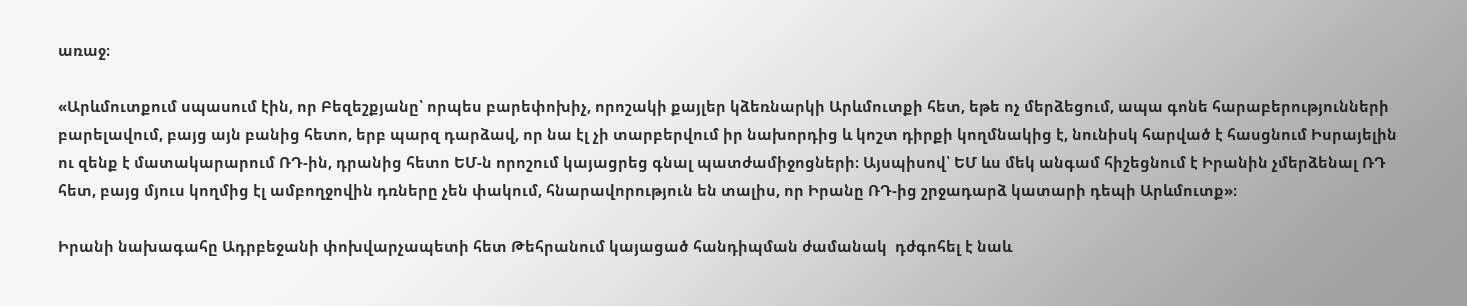առաջ։

«Արևմուտքում սպասում էին, որ Բեզեշքյանը՝ որպես բարեփոխիչ, որոշակի քայլեր կձեռնարկի Արևմուտքի հետ, եթե ոչ մերձեցում, ապա գոնե հարաբերությունների բարելավում, բայց այն բանից հետո, երբ պարզ դարձավ, որ նա էլ չի տարբերվում իր նախորդից և կոշտ դիրքի կողմնակից է, նունիսկ հարված է հասցնում Իսրայելին ու զենք է մատակարարում ՌԴ-ին, դրանից հետո ԵՄ-ն որոշում կայացրեց գնալ պատժամիջոցների։ Այսպիսով՝ ԵՄ ևս մեկ անգամ հիշեցնում է Իրանին չմերձենալ ՌԴ հետ, բայց մյուս կողմից էլ ամբողջովին դռները չեն փակում, հնարավորություն են տալիս, որ Իրանը ՌԴ-ից շրջադարձ կատարի դեպի Արևմուտք»։

Իրանի նախագահը Ադրբեջանի փոխվարչապետի հետ Թեհրանում կայացած հանդիպման ժամանակ  դժգոհել է նաև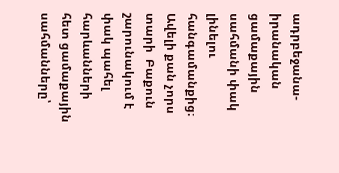ադրբեջանա-իրանական ցամաքային սահմանի փակ լինելու հանգամանքից։ Ավելի քան չորս տարի  Բաքուն շարունակում է փակ պահել հարևանների հետ ցամաքային սահմանները՝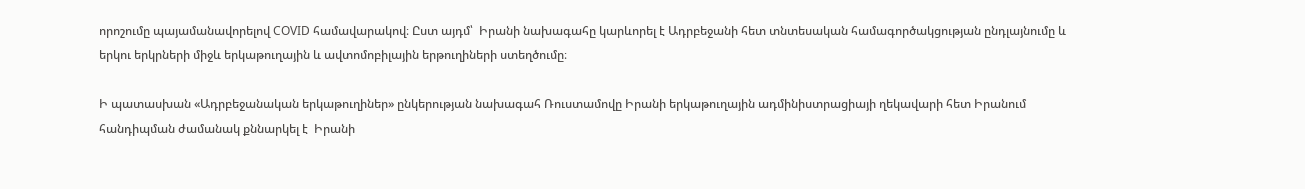որոշումը պայամանավորելով COVID համավարակով։ Ըստ այդմ՝  Իրանի նախագահը կարևորել է Ադրբեջանի հետ տնտեսական համագործակցության ընդլայնումը և երկու երկրների միջև երկաթուղային և ավտոմոբիլային երթուղիների ստեղծումը։

Ի պատասխան «Ադրբեջանական երկաթուղիներ» ընկերության նախագահ Ռուստամովը Իրանի երկաթուղային ադմինիստրացիայի ղեկավարի հետ Իրանում հանդիպման ժամանակ քննարկել է  Իրանի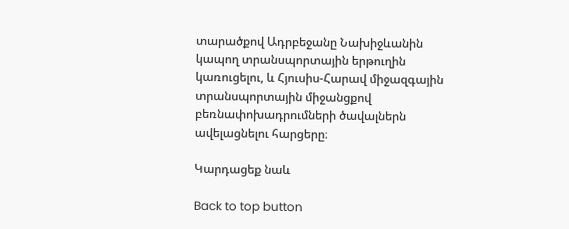տարածքով Ադրբեջանը Նախիջևանին կապող տրանսպորտային երթուղին կառուցելու, և Հյուսիս-Հարավ միջազգային տրանսպորտային միջանցքով բեռնափոխադրումների ծավալներն ավելացնելու հարցերը։

Կարդացեք նաև

Back to top button